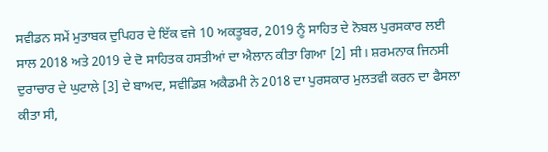ਸਵੀਡਨ ਸਮੇਂ ਮੁਤਾਬਕ ਦੁਪਿਹਰ ਦੇ ਇੱਕ ਵਜੇ 10 ਅਕਤੂਬਰ, 2019 ਨੂੰ ਸਾਹਿਤ ਦੇ ਨੋਬਲ ਪੁਰਸਕਾਰ ਲਈ ਸਾਲ 2018 ਅਤੇ 2019 ਦੇ ਦੋ ਸਾਹਿਤਕ ਹਸਤੀਆਂ ਦਾ ਐਲਾਨ ਕੀਤਾ ਗਿਆ [2] ਸੀ। ਸ਼ਰਮਨਾਕ ਜਿਨਸੀ ਦੁਰਾਚਾਰ ਦੇ ਘੁਟਾਲੇ [3] ਦੇ ਬਾਅਦ, ਸਵੀਡਿਸ਼ ਅਕੈਡਮੀ ਨੇ 2018 ਦਾ ਪੁਰਸਕਾਰ ਮੁਲਤਵੀ ਕਰਨ ਦਾ ਫੈਸਲਾ ਕੀਤਾ ਸੀ,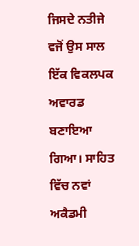ਜਿਸਦੇ ਨਤੀਜੇ ਵਜੋਂ ਉਸ ਸਾਲ ਇੱਕ ਵਿਕਲਪਕ ਅਵਾਰਡ ਬਣਾਇਆ ਗਿਆ। ਸਾਹਿਤ ਵਿੱਚ ਨਵਾਂ ਅਕੈਡਮੀ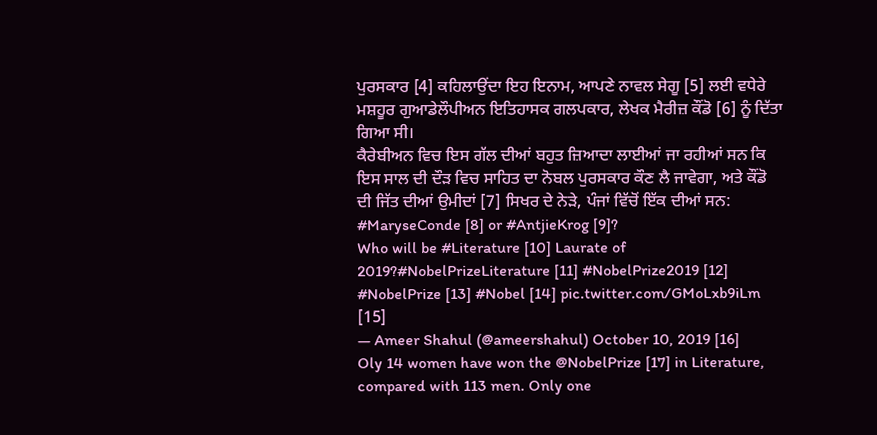ਪੁਰਸਕਾਰ [4] ਕਹਿਲਾਉਂਦਾ ਇਹ ਇਨਾਮ, ਆਪਣੇ ਨਾਵਲ ਸੇਗੂ [5] ਲਈ ਵਧੇਰੇ ਮਸ਼ਹੂਰ ਗੁਆਡੇਲੌਪੀਅਨ ਇਤਿਹਾਸਕ ਗਲਪਕਾਰ, ਲੇਖਕ ਮੈਰੀਜ਼ ਕੌਂਡੋ [6] ਨੂੰ ਦਿੱਤਾ ਗਿਆ ਸੀ।
ਕੈਰੇਬੀਅਨ ਵਿਚ ਇਸ ਗੱਲ ਦੀਆਂ ਬਹੁਤ ਜ਼ਿਆਦਾ ਲਾਈਆਂ ਜਾ ਰਹੀਆਂ ਸਨ ਕਿ ਇਸ ਸਾਲ ਦੀ ਦੌੜ ਵਿਚ ਸਾਹਿਤ ਦਾ ਨੋਬਲ ਪੁਰਸਕਾਰ ਕੌਣ ਲੈ ਜਾਵੇਗਾ, ਅਤੇ ਕੌਂਡੋ ਦੀ ਜਿੱਤ ਦੀਆਂ ਉਮੀਦਾਂ [7] ਸਿਖਰ ਦੇ ਨੇੜੇ, ਪੰਜਾਂ ਵਿੱਚੋਂ ਇੱਕ ਦੀਆਂ ਸਨ:
#MaryseConde [8] or #AntjieKrog [9]?
Who will be #Literature [10] Laurate of 2019?#NobelPrizeLiterature [11] #NobelPrize2019 [12] #NobelPrize [13] #Nobel [14] pic.twitter.com/GMoLxb9iLm [15]
— Ameer Shahul (@ameershahul) October 10, 2019 [16]
Oly 14 women have won the @NobelPrize [17] in Literature, compared with 113 men. Only one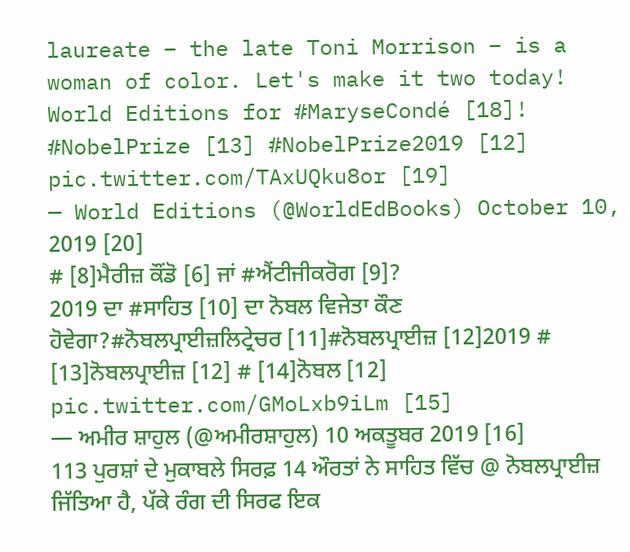laureate – the late Toni Morrison – is a woman of color. Let's make it two today! World Editions for #MaryseCondé [18]! #NobelPrize [13] #NobelPrize2019 [12] pic.twitter.com/TAxUQku8or [19]
— World Editions (@WorldEdBooks) October 10, 2019 [20]
# [8]ਮੈਰੀਜ਼ ਕੌਂਡੋ [6] ਜਾਂ #ਐਂਟੀਜੀਕਰੋਗ [9]?
2019 ਦਾ #ਸਾਹਿਤ [10] ਦਾ ਨੋਬਲ ਵਿਜੇਤਾ ਕੌਣ ਹੋਵੇਗਾ?#ਨੋਬਲਪ੍ਰਾਈਜ਼ਲਿਟ੍ਰੇਚਰ [11]#ਨੋਬਲਪ੍ਰਾਈਜ਼ [12]2019 # [13]ਨੋਬਲਪ੍ਰਾਈਜ਼ [12] # [14]ਨੋਬਲ [12] pic.twitter.com/GMoLxb9iLm [15]
— ਅਮੀਰ ਸ਼ਾਹੁਲ (@ਅਮੀਰਸ਼ਾਹੁਲ) 10 ਅਕਤੂਬਰ 2019 [16]
113 ਪੁਰਸ਼ਾਂ ਦੇ ਮੁਕਾਬਲੇ ਸਿਰਫ਼ 14 ਔਰਤਾਂ ਨੇ ਸਾਹਿਤ ਵਿੱਚ @ ਨੋਬਲਪ੍ਰਾਈਜ਼ ਜਿੱਤਿਆ ਹੈ, ਪੱਕੇ ਰੰਗ ਦੀ ਸਿਰਫ ਇਕ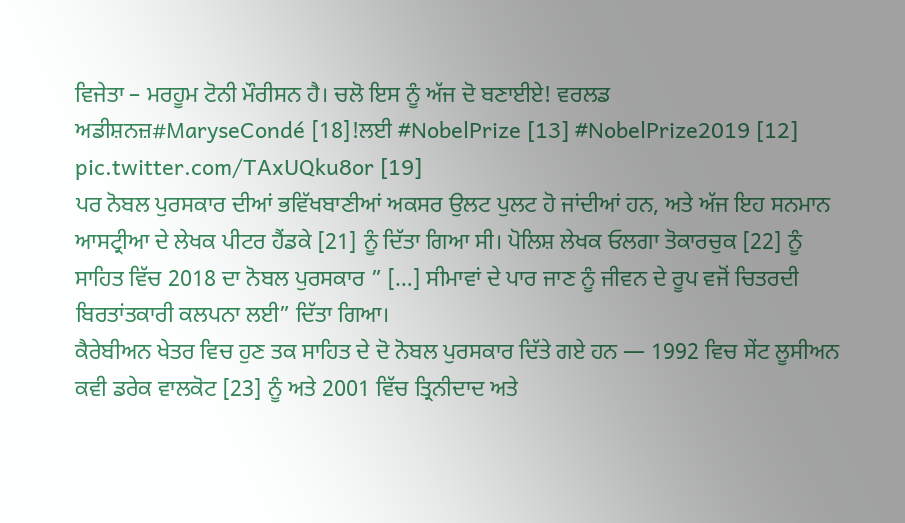ਵਿਜੇਤਾ – ਮਰਹੂਮ ਟੋਨੀ ਮੌਰੀਸਨ ਹੈ। ਚਲੋ ਇਸ ਨੂੰ ਅੱਜ ਦੋ ਬਣਾਈਏ! ਵਰਲਡ ਅਡੀਸ਼ਨਜ਼#MaryseCondé [18]!ਲਈ #NobelPrize [13] #NobelPrize2019 [12] pic.twitter.com/TAxUQku8or [19]
ਪਰ ਨੋਬਲ ਪੁਰਸਕਾਰ ਦੀਆਂ ਭਵਿੱਖਬਾਣੀਆਂ ਅਕਸਰ ਉਲਟ ਪੁਲਟ ਹੋ ਜਾਂਦੀਆਂ ਹਨ, ਅਤੇ ਅੱਜ ਇਹ ਸਨਮਾਨ ਆਸਟ੍ਰੀਆ ਦੇ ਲੇਖਕ ਪੀਟਰ ਹੈਂਡਕੇ [21] ਨੂੰ ਦਿੱਤਾ ਗਿਆ ਸੀ। ਪੋਲਿਸ਼ ਲੇਖਕ ਓਲਗਾ ਤੋਕਾਰਚੁਕ [22] ਨੂੰ ਸਾਹਿਤ ਵਿੱਚ 2018 ਦਾ ਨੋਬਲ ਪੁਰਸਕਾਰ ” […] ਸੀਮਾਵਾਂ ਦੇ ਪਾਰ ਜਾਣ ਨੂੰ ਜੀਵਨ ਦੇ ਰੂਪ ਵਜੋਂ ਚਿਤਰਦੀ ਬਿਰਤਾਂਤਕਾਰੀ ਕਲਪਨਾ ਲਈ” ਦਿੱਤਾ ਗਿਆ।
ਕੈਰੇਬੀਅਨ ਖੇਤਰ ਵਿਚ ਹੁਣ ਤਕ ਸਾਹਿਤ ਦੇ ਦੋ ਨੋਬਲ ਪੁਰਸਕਾਰ ਦਿੱਤੇ ਗਏ ਹਨ — 1992 ਵਿਚ ਸੇਂਟ ਲੂਸੀਅਨ ਕਵੀ ਡਰੇਕ ਵਾਲਕੋਟ [23] ਨੂੰ ਅਤੇ 2001 ਵਿੱਚ ਤ੍ਰਿਨੀਦਾਦ ਅਤੇ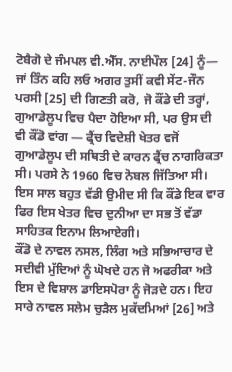ਟੋਬੈਗੋ ਦੇ ਜੰਮਪਲ ਵੀ.ਐੱਸ. ਨਾਈਪੌਲ [24] ਨੂੰ— ਜਾਂ ਤਿੰਨ ਕਹਿ ਲਓ ਅਗਰ ਤੁਸੀਂ ਕਵੀ ਸੇਂਟ-ਜੌਨ ਪਰਸੀ [25] ਦੀ ਗਿਣਤੀ ਕਰੋ, ਜੋ ਕੌਂਡੇ ਦੀ ਤਰ੍ਹਾਂ, ਗੁਆਡੇਲੂਪ ਵਿਚ ਪੈਦਾ ਹੋਇਆ ਸੀ, ਪਰ ਉਸ ਦੀ ਵੀ ਕੌਂਡੋ ਵਾਂਗ — ਫ੍ਰੈਂਚ ਵਿਦੇਸ਼ੀ ਖੇਤਰ ਵਜੋਂ ਗੁਆਡੇਲੂਪ ਦੀ ਸਥਿਤੀ ਦੇ ਕਾਰਨ ਫ੍ਰੈਂਚ ਨਾਗਰਿਕਤਾ ਸੀ। ਪਰਸੇ ਨੇ 1960 ਵਿਚ ਨੋਬਲ ਜਿੱਤਿਆ ਸੀ। ਇਸ ਸਾਲ ਬਹੁਤ ਵੱਡੀ ਉਮੀਦ ਸੀ ਕਿ ਕੌਂਡੇ ਇਕ ਵਾਰ ਫਿਰ ਇਸ ਖੇਤਰ ਵਿਚ ਦੁਨੀਆ ਦਾ ਸਭ ਤੋਂ ਵੱਡਾ ਸਾਹਿਤਕ ਇਨਾਮ ਲਿਆਏਗੀ।
ਕੌਂਡੋ ਦੇ ਨਾਵਲ ਨਸਲ, ਲਿੰਗ ਅਤੇ ਸਭਿਆਚਾਰ ਦੇ ਸਦੀਵੀ ਮੁੱਦਿਆਂ ਨੂੰ ਘੋਖਦੇ ਹਨ ਜੋ ਅਫਰੀਕਾ ਅਤੇ ਇਸ ਦੇ ਵਿਸ਼ਾਲ ਡਾਇਸਪੋਰਾ ਨੂੰ ਜੋੜਦੇ ਹਨ। ਇਹ ਸਾਰੇ ਨਾਵਲ ਸਲੇਮ ਚੁੜੈਲ ਮੁਕੱਦਮਿਆਂ [26] ਅਤੇ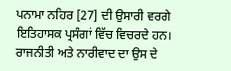ਪਨਾਮਾ ਨਹਿਰ [27] ਦੀ ਉਸਾਰੀ ਵਰਗੇ ਇਤਿਹਾਸਕ ਪ੍ਰਸੰਗਾਂ ਵਿੱਚ ਵਿਚਰਦੇ ਹਨ। ਰਾਜਨੀਤੀ ਅਤੇ ਨਾਰੀਵਾਦ ਦਾ ਉਸ ਦੇ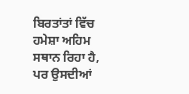ਬਿਰਤਾਂਤਾਂ ਵਿੱਚ ਹਮੇਸ਼ਾ ਅਹਿਮ ਸਥਾਨ ਰਿਹਾ ਹੈ, ਪਰ ਉਸਦੀਆਂ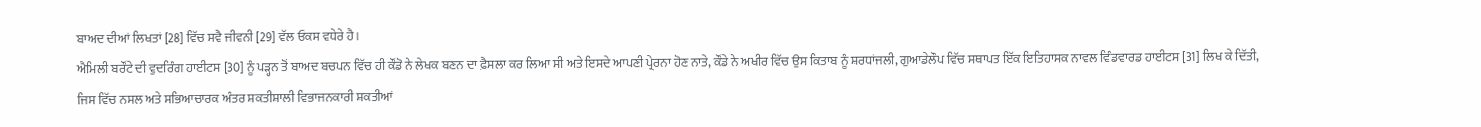ਬਾਅਦ ਦੀਆਂ ਲਿਖਤਾਂ [28] ਵਿੱਚ ਸਵੈ ਜੀਵਨੀ [29] ਵੱਲ ਓਕਸ ਵਧੇਰੇ ਹੈ।
ਐਮਿਲੀ ਬਰੌਂਟੇ ਦੀ ਵੁਦਰਿੰਗ ਹਾਈਟਸ [30] ਨੂੰ ਪੜ੍ਹਨ ਤੋਂ ਬਾਅਦ ਬਚਪਨ ਵਿੱਚ ਹੀ ਕੌਂਡੋ ਨੇ ਲੇਖਕ ਬਣਨ ਦਾ ਫ਼ੈਸਲਾ ਕਰ ਲਿਆ ਸੀ ਅਤੇ ਇਸਦੇ ਆਪਣੀ ਪ੍ਰੇਰਨਾ ਹੋਣ ਨਾਤੇ, ਕੌਂਡੇ ਨੇ ਅਖੀਰ ਵਿੱਚ ਉਸ ਕਿਤਾਬ ਨੂੰ ਸ਼ਰਧਾਂਜਲੀ, ਗੁਆਡੇਲੌਪ ਵਿੱਚ ਸਥਾਪਤ ਇੱਕ ਇਤਿਹਾਸਕ ਨਾਵਲ ਵਿੰਡਵਾਰਡ ਹਾਈਟਸ [31] ਲਿਖ ਕੇ ਦਿੱਤੀ, ਜਿਸ ਵਿੱਚ ਨਸਲ ਅਤੇ ਸਭਿਆਚਾਰਕ ਅੰਤਰ ਸ਼ਕਤੀਸ਼ਾਲੀ ਵਿਭਾਜਨਕਾਰੀ ਸ਼ਕਤੀਆਂ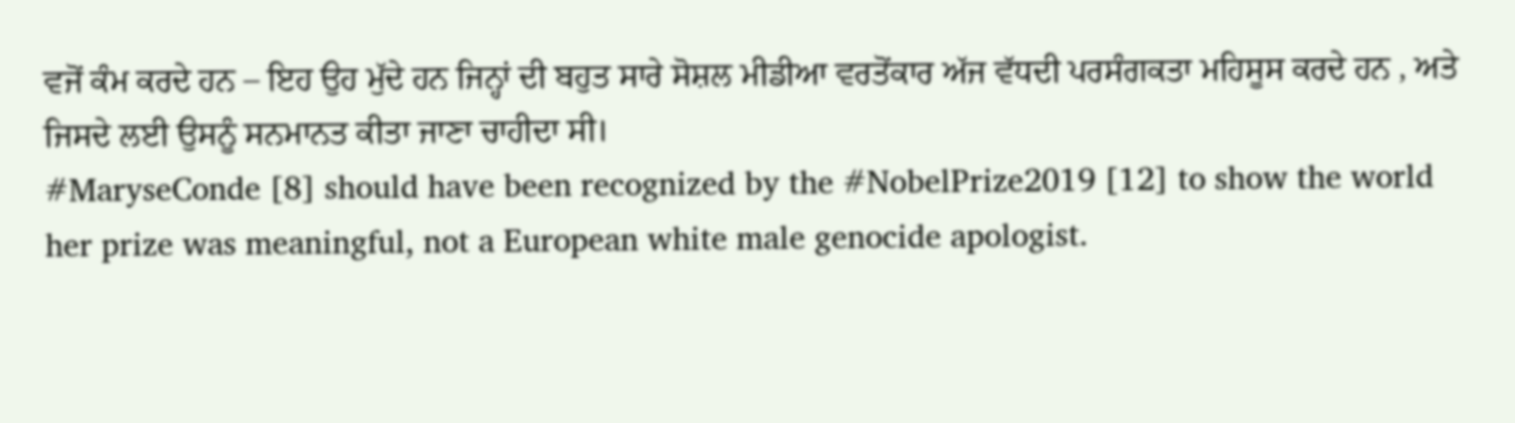ਵਜੋਂ ਕੰਮ ਕਰਦੇ ਹਨ – ਇਹ ਉਹ ਮੁੱਦੇ ਹਨ ਜਿਨ੍ਹਾਂ ਦੀ ਬਹੁਤ ਸਾਰੇ ਸੋਸ਼ਲ ਮੀਡੀਆ ਵਰਤੋਂਕਾਰ ਅੱਜ ਵੱਧਦੀ ਪਰਸੰਗਕਤਾ ਮਹਿਸੂਸ ਕਰਦੇ ਹਨ , ਅਤੇ ਜਿਸਦੇ ਲਈ ਉਸਨੂੰ ਸਨਮਾਨਤ ਕੀਤਾ ਜਾਣਾ ਚਾਹੀਦਾ ਸੀ।
#MaryseConde [8] should have been recognized by the #NobelPrize2019 [12] to show the world her prize was meaningful, not a European white male genocide apologist.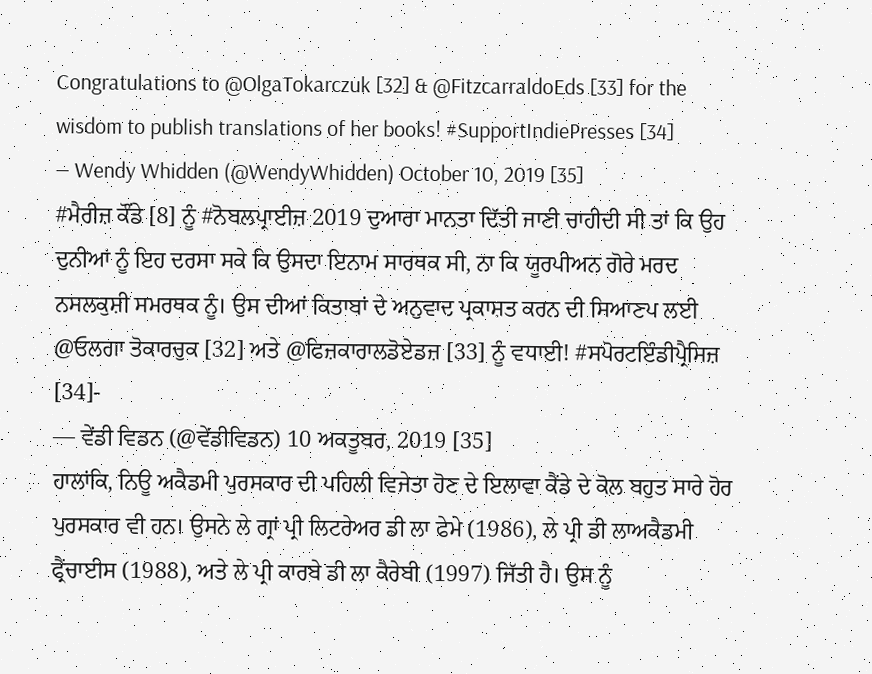Congratulations to @OlgaTokarczuk [32] & @FitzcarraldoEds [33] for the wisdom to publish translations of her books! #SupportIndiePresses [34]
— Wendy Whidden (@WendyWhidden) October 10, 2019 [35]
#ਮੈਰੀਜ਼ ਕੌਂਡੇ [8] ਨੂੰ #ਨੋਬਲਪ੍ਰਾਈਜ਼ 2019 ਦੁਆਰਾ ਮਾਨਤਾ ਦਿੱਤੀ ਜਾਣੀ ਚਾਹੀਦੀ ਸੀ ਤਾਂ ਕਿ ਉਹ ਦੁਨੀਆਂ ਨੂੰ ਇਹ ਦਰਸਾ ਸਕੇ ਕਿ ਉਸਦਾ ਇਨਾਮ ਸਾਰਥਕ ਸੀ, ਨਾ ਕਿ ਯੂਰਪੀਅਨ ਗੋਰੇ ਮਰਦ ਨਸਲਕੁਸ਼ੀ ਸਮਰਥਕ ਨੂੰ। ਉਸ ਦੀਆਂ ਕਿਤਾਬਾਂ ਦੇ ਅਨੁਵਾਦ ਪ੍ਰਕਾਸ਼ਤ ਕਰਨ ਦੀ ਸਿਆਣਪ ਲਈ @ਓਲਗਾ ਤੋਕਾਰਚੁਕ [32] ਅਤੇ @ਫਿਜ਼ਕਾਰਾਲਡੋਏਡਜ਼ [33] ਨੂੰ ਵਧਾਈ! #ਸਪੋਰਟਇੰਡੀਪ੍ਰੈਸਿਜ਼ [34]-
— ਵੇਂਡੀ ਵਿਡਨ (@ਵੇਂਡੀਵਿਡਨ) 10 ਅਕਤੂਬਰ, 2019 [35]
ਹਾਲਾਂਕਿ, ਨਿਊ ਅਕੈਡਮੀ ਪੁਰਸਕਾਰ ਦੀ ਪਹਿਲੀ ਵਿਜੇਤਾ ਹੋਣ ਦੇ ਇਲਾਵਾ ਕੈਂਡੇ ਦੇ ਕੋਲ ਬਹੁਤ ਸਾਰੇ ਹੋਰ ਪੁਰਸਕਾਰ ਵੀ ਹਨ। ਉਸਨੇ ਲੇ ਗ੍ਰਾਂ ਪ੍ਰੀ ਲਿਟਰੇਅਰ ਡੀ ਲਾ ਫੇਮੇ (1986), ਲੇ ਪ੍ਰੀ ਡੀ ਲਾਅਕੈਡਮੀ ਫ੍ਰੈਂਚਾਈਸ (1988), ਅਤੇ ਲੇ ਪ੍ਰੀ ਕਾਰਬੇ ਡੀ ਲਾ ਕੈਰੇਬੀ (1997) ਜਿੱਤੀ ਹੈ। ਉਸ ਨੂੰ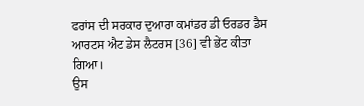ਫਰਾਂਸ ਦੀ ਸਰਕਾਰ ਦੁਆਰਾ ਕਮਾਂਡਰ ਡੀ ਓਰਡਰ ਡੈਸ ਆਰਟਸ ਐਟ ਡੇਸ ਲੈਟਰਸ [36] ਵੀ ਭੇਂਟ ਕੀਤਾ ਗਿਆ।
ਉਸ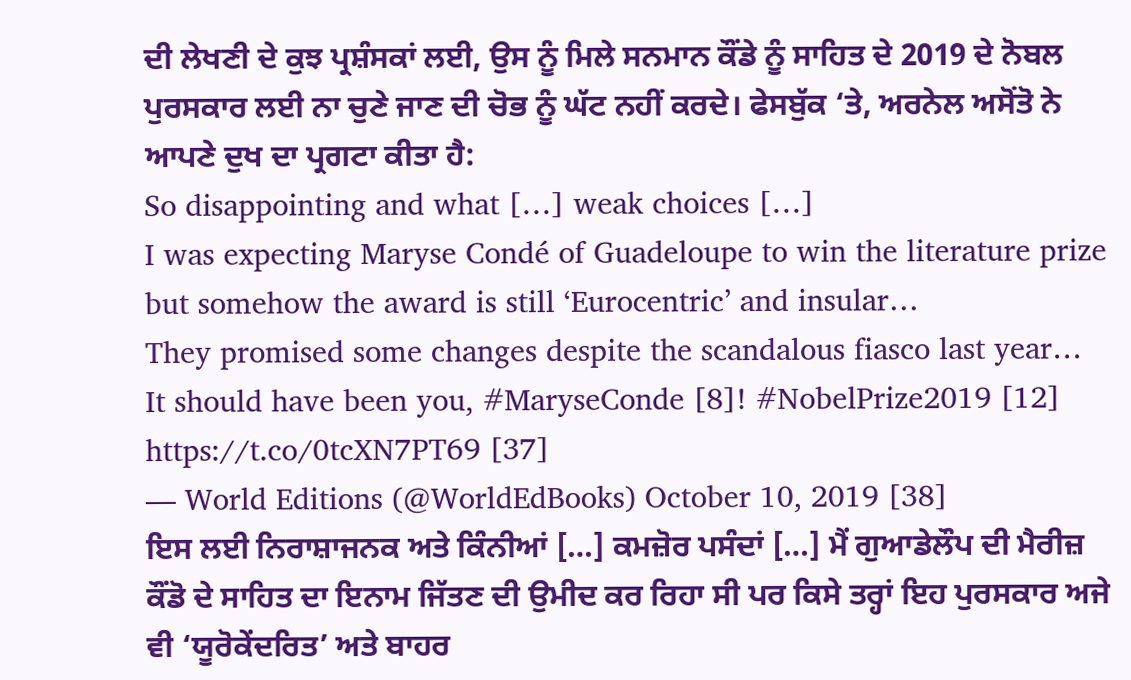ਦੀ ਲੇਖਣੀ ਦੇ ਕੁਝ ਪ੍ਰਸ਼ੰਸਕਾਂ ਲਈ, ਉਸ ਨੂੰ ਮਿਲੇ ਸਨਮਾਨ ਕੌਂਡੇ ਨੂੰ ਸਾਹਿਤ ਦੇ 2019 ਦੇ ਨੋਬਲ ਪੁਰਸਕਾਰ ਲਈ ਨਾ ਚੁਣੇ ਜਾਣ ਦੀ ਚੋਭ ਨੂੰ ਘੱਟ ਨਹੀਂ ਕਰਦੇ। ਫੇਸਬੁੱਕ ‘ਤੇ, ਅਰਨੇਲ ਅਸੋਂਤੋ ਨੇ ਆਪਣੇ ਦੁਖ ਦਾ ਪ੍ਰਗਟਾ ਕੀਤਾ ਹੈ:
So disappointing and what […] weak choices […]
I was expecting Maryse Condé of Guadeloupe to win the literature prize but somehow the award is still ‘Eurocentric’ and insular…
They promised some changes despite the scandalous fiasco last year…
It should have been you, #MaryseConde [8]! #NobelPrize2019 [12] https://t.co/0tcXN7PT69 [37]
— World Editions (@WorldEdBooks) October 10, 2019 [38]
ਇਸ ਲਈ ਨਿਰਾਸ਼ਾਜਨਕ ਅਤੇ ਕਿੰਨੀਆਂ […] ਕਮਜ਼ੋਰ ਪਸੰਦਾਂ […] ਮੈਂ ਗੁਆਡੇਲੌਪ ਦੀ ਮੈਰੀਜ਼ ਕੌਂਡੋ ਦੇ ਸਾਹਿਤ ਦਾ ਇਨਾਮ ਜਿੱਤਣ ਦੀ ਉਮੀਦ ਕਰ ਰਿਹਾ ਸੀ ਪਰ ਕਿਸੇ ਤਰ੍ਹਾਂ ਇਹ ਪੁਰਸਕਾਰ ਅਜੇ ਵੀ ‘ਯੂਰੋਕੇਂਦਰਿਤ’ ਅਤੇ ਬਾਹਰ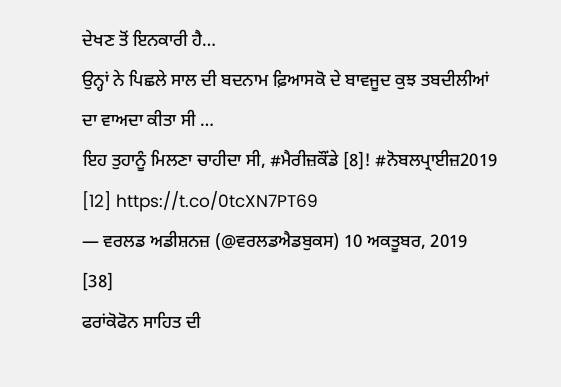ਦੇਖਣ ਤੋਂ ਇਨਕਾਰੀ ਹੈ…
ਉਨ੍ਹਾਂ ਨੇ ਪਿਛਲੇ ਸਾਲ ਦੀ ਬਦਨਾਮ ਫ਼ਿਆਸਕੋ ਦੇ ਬਾਵਜੂਦ ਕੁਝ ਤਬਦੀਲੀਆਂ ਦਾ ਵਾਅਦਾ ਕੀਤਾ ਸੀ …
ਇਹ ਤੁਹਾਨੂੰ ਮਿਲਣਾ ਚਾਹੀਦਾ ਸੀ, #ਮੈਰੀਜ਼ਕੌਂਡੇ [8]! #ਨੋਬਲਪ੍ਰਾਈਜ਼2019 [12] https://t.co/0tcXN7PT69
— ਵਰਲਡ ਅਡੀਸ਼ਨਜ਼ (@ਵਰਲਡਐਡਬੁਕਸ) 10 ਅਕਤੂਬਰ, 2019 [38]
ਫਰਾਂਕੋਫੋਨ ਸਾਹਿਤ ਦੀ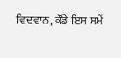ਵਿਦਵਾਨ, ਕੌਂਡੇ ਇਸ ਸਮੇਂ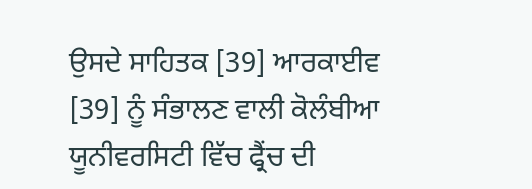ਉਸਦੇ ਸਾਹਿਤਕ [39] ਆਰਕਾਈਵ [39] ਨੂੰ ਸੰਭਾਲਣ ਵਾਲੀ ਕੋਲੰਬੀਆ ਯੂਨੀਵਰਸਿਟੀ ਵਿੱਚ ਫ੍ਰੈਂਚ ਦੀ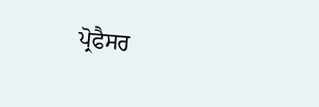ਪ੍ਰੋਫੈਸਰ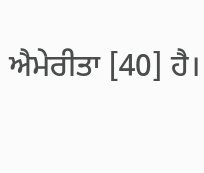ਐਮੇਰੀਤਾ [40] ਹੈ।